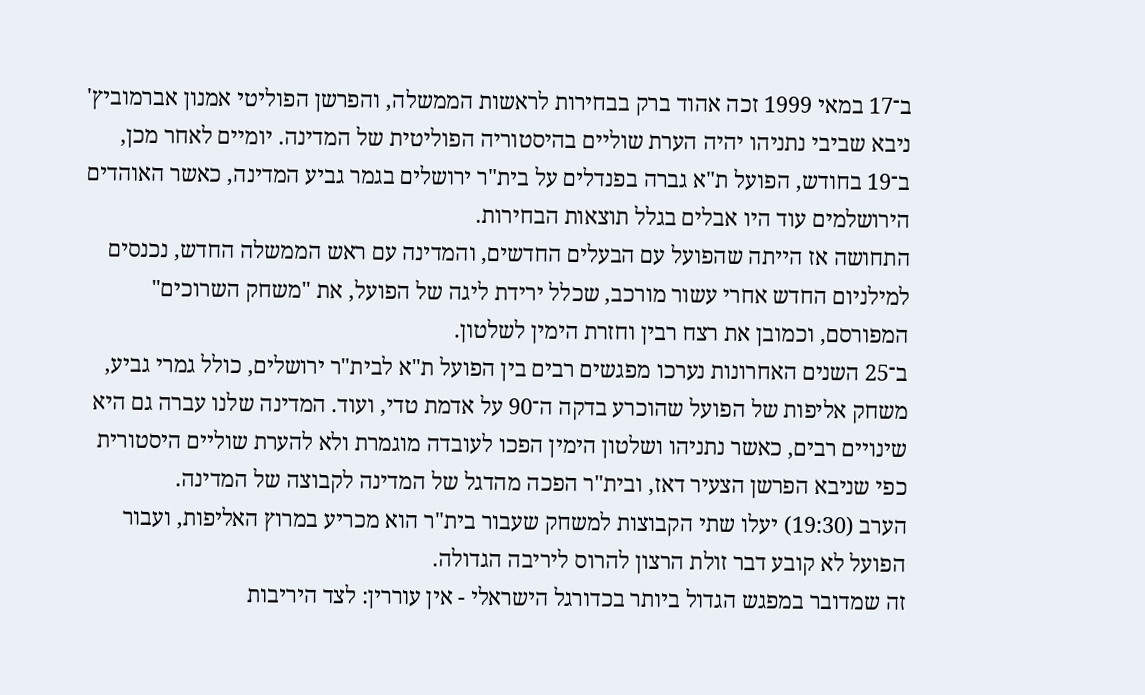ב־17 במאי 1999 זכה אהוד ברק בבחירות לראשות הממשלה, והפרשן הפוליטי אמנון אברמוביץ' ניבא שביבי נתניהו יהיה הערת שוליים בהיסטוריה הפוליטית של המדינה. יומיים לאחר מכן, ב־19 בחודש, הפועל ת"א גברה בפנדלים על בית"ר ירושלים בגמר גביע המדינה, כאשר האוהדים הירושלמים עוד היו אבלים בגלל תוצאות הבחירות.
התחושה אז הייתה שהפועל עם הבעלים החדשים, והמדינה עם ראש הממשלה החדש, נכנסים למילניום החדש אחרי עשור מורכב, שכלל ירידת ליגה של הפועל, את "משחק השרוכים" המפורסם, וכמובן את רצח רבין וחזרת הימין לשלטון.
ב־25 השנים האחרונות נערכו מפגשים רבים בין הפועל ת"א לבית"ר ירושלים, כולל גמרי גביע, משחק אליפות של הפועל שהוכרע בדקה ה־90 על אדמת טדי, ועוד. המדינה שלנו עברה גם היא שינויים רבים, כאשר נתניהו ושלטון הימין הפכו לעובדה מוגמרת ולא להערת שוליים היסטורית כפי שניבא הפרשן הצעיר דאז, ובית"ר הפכה מהדגל של המדינה לקבוצה של המדינה.
הערב (19:30) יעלו שתי הקבוצות למשחק שעבור בית"ר הוא מכריע במרוץ האליפות, ועבור הפועל לא קובע דבר זולת הרצון להרוס ליריבה הגדולה.
זה שמדובר במפגש הגדול ביותר בכדורגל הישראלי - אין עוררין: לצד היריבות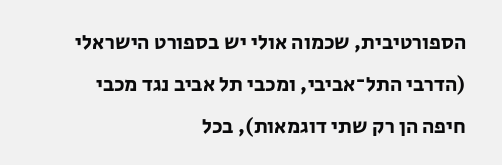הספורטיבית, שכמוה אולי יש בספורט הישראלי (הדרבי התל־אביבי, ומכבי תל אביב נגד מכבי חיפה הן רק שתי דוגמאות), בכל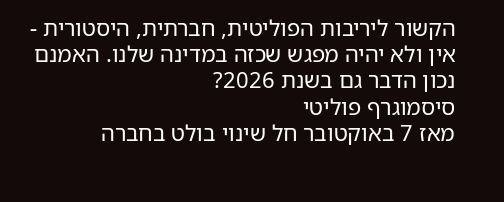הקשור ליריבות הפוליטית, חברתית, היסטורית - אין ולא יהיה מפגש שכזה במדינה שלנו. האמנם נכון הדבר גם בשנת 2026?
סיסמוגרף פוליטי
מאז 7 באוקטובר חל שינוי בולט בחברה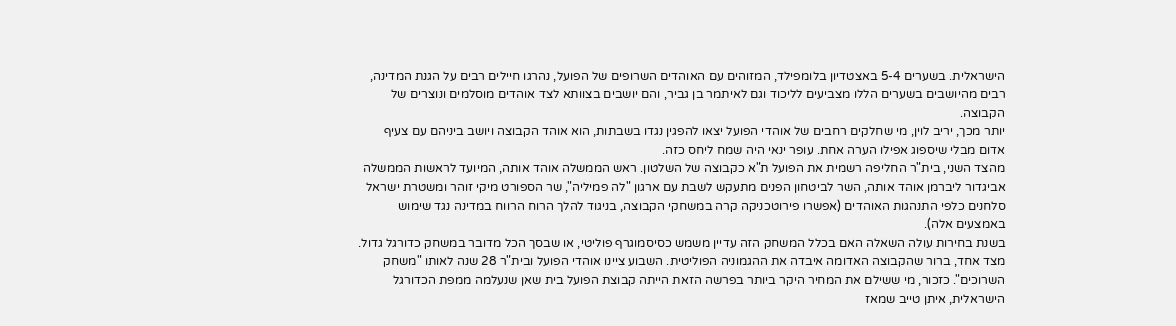הישראלית. בשערים 5-4 באצטדיון בלומפילד, המזוהים עם האוהדים השרופים של הפועל, נהרגו חיילים רבים על הגנת המדינה, רבים מהיושבים בשערים הללו מצביעים לליכוד וגם לאיתמר בן גביר, והם יושבים בצוותא לצד אוהדים מוסלמים ונוצרים של הקבוצה.
יותר מכך, יריב לוין, מי שחלקים רחבים של אוהדי הפועל יצאו להפגין נגדו בשבתות, הוא אוהד הקבוצה ויושב ביניהם עם צעיף אדום מבלי שיספוג אפילו הערה אחת. עופר ינאי היה שמח ליחס כזה.
מהצד השני, בית"ר החליפה רשמית את הפועל ת"א כקבוצה של השלטון. ראש הממשלה אוהד אותה, המיועד לראשות הממשלה אביגדור ליברמן אוהד אותה, השר לביטחון הפנים מתעקש לשבת עם ארגון "לה פמיליה", שר הספורט מיקי זוהר ומשטרת ישראל סלחנים כלפי התנהגות האוהדים (אפשרו פירוטכניקה קרה במשחקי הקבוצה, בניגוד להלך הרוח הרווח במדינה נגד שימוש באמצעים אלה).
בשנת בחירות עולה השאלה האם בכלל המשחק הזה עדיין משמש כסיסמוגרף פוליטי, או שבסך הכל מדובר במשחק כדורגל גדול.
מצד אחד, ברור שהקבוצה האדומה איבדה את ההגמוניה הפוליטית. השבוע ציינו אוהדי הפועל ובית"ר 28 שנה לאותו "משחק השרוכים". כזכור, מי ששילם את המחיר היקר ביותר בפרשה הזאת הייתה קבוצת הפועל בית שאן שנעלמה ממפת הכדורגל הישראלית, איתן טייב שמאז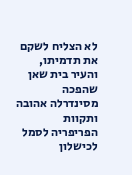לא הצליח לשקם את תדמיתו, והעיר בית שאן שהפכה מסינדרלה אהובה ותקוות הפריפריה לסמל לכישלון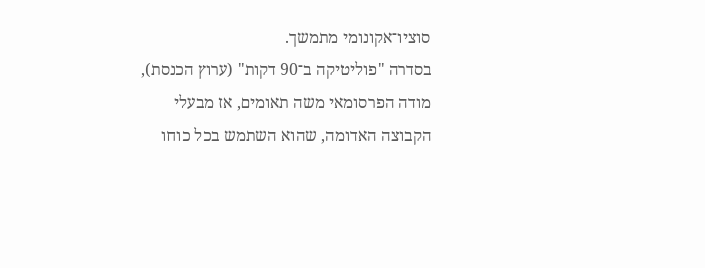סוציו־אקונומי מתמשך.
בסדרה "פוליטיקה ב־90 דקות" (ערוץ הכנסת), מודה הפרסומאי משה תאומים, אז מבעלי הקבוצה האדומה, שהוא השתמש בכל כוחו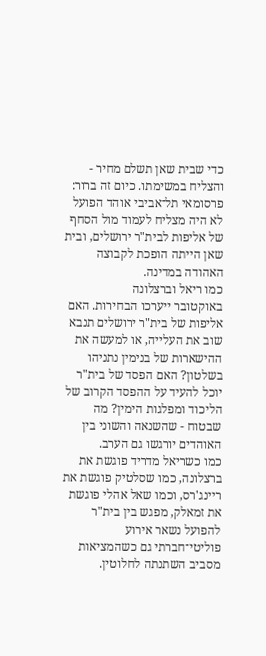כדי שבית שאן תשלם מחיר - והצליח במשימתו. כיום זה ברור: פרסומאי תל־אביבי אוהד הפועל לא היה מצליח לעמוד מול הסחף של אליפות לבית"ר ירושלים, ובית שאן הייתה הופכת לקבוצה האהודה במדינה.
כמו ריאל וברצלונה
באוקטובר ייערכו הבחירות. האם אליפות של בית"ר ירושלים תנבא שוב את העלייה, או למעשה את ההישארות של בנימין נתניהו בשלטון? האם הפסד של בית"ר יוכל להעיד על ההפסד הקרוב של הליכוד ומפלגות הימין? מה שבטוח - שהשנאה והשוני בין האוהדים יורגשו גם הערב.
כמו כשריאל מדריד פוגשת את ברצלונה, כמו שסלטיק פוגשת את ריינג'רס, וכמו שאל אהלי פוגשת את זמאלק, מפגש בין בית"ר להפועל נשאר אירוע פוליטי־חברתי גם כשהמציאות מסביב השתנתה לחלוטין.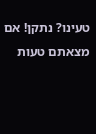טעינו? נתקן! אם מצאתם טעות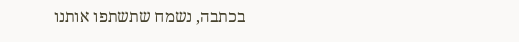בכתבה, נשמח שתשתפו אותנו